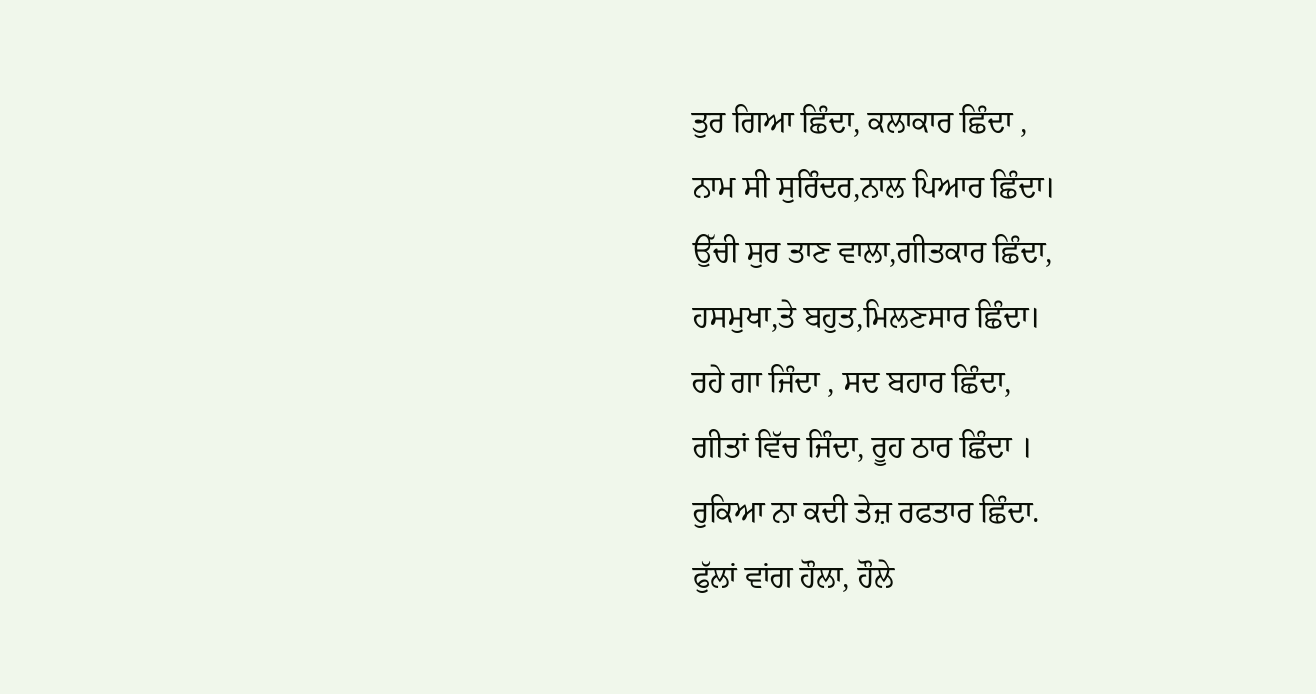ਤੁਰ ਗਿਆ ਛਿੰਦਾ, ਕਲਾਕਾਰ ਛਿੰਦਾ ,
ਨਾਮ ਸੀ ਸੁਰਿੰਦਰ,ਨਾਲ ਪਿਆਰ ਛਿੰਦਾ।
ਉੱਚੀ ਸੁਰ ਤਾਣ ਵਾਲਾ,ਗੀਤਕਾਰ ਛਿੰਦਾ,
ਹਸਮੁਖਾ,ਤੇ ਬਹੁਤ,ਮਿਲਣਸਾਰ ਛਿੰਦਾ।
ਰਹੇ ਗਾ ਜਿੰਦਾ , ਸਦ ਬਹਾਰ ਛਿੰਦਾ,
ਗੀਤਾਂ ਵਿੱਚ ਜਿੰਦਾ, ਰੂਹ ਠਾਰ ਛਿੰਦਾ ।
ਰੁਕਿਆ ਨਾ ਕਦੀ ਤੇਜ਼ ਰਫਤਾਰ ਛਿੰਦਾ.
ਫੁੱਲਾਂ ਵਾਂਗ ਹੌਲਾ, ਹੌਲੇ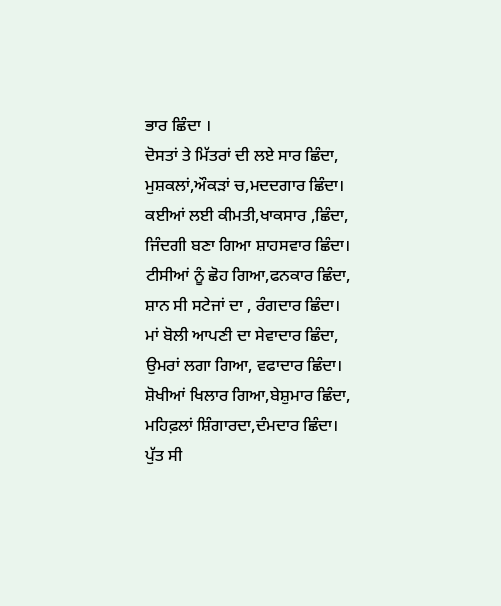ਭਾਰ ਛਿੰਦਾ ।
ਦੋਸਤਾਂ ਤੇ ਮਿੱਤਰਾਂ ਦੀ ਲਏ ਸਾਰ ਛਿੰਦਾ,
ਮੁਸ਼ਕਲਾਂ,ਔਕੜਾਂ ਚ,ਮਦਦਗਾਰ ਛਿੰਦਾ।
ਕਈਆਂ ਲਈ ਕੀਮਤੀ,ਖਾਕਸਾਰ ,ਛਿੰਦਾ,
ਜਿੰਦਗੀ ਬਣਾ ਗਿਆ ਸ਼ਾਹਸਵਾਰ ਛਿੰਦਾ।
ਟੀਸੀਆਂ ਨੂੰ ਛੋਹ ਗਿਆ,ਫਨਕਾਰ ਛਿੰਦਾ,
ਸ਼ਾਨ ਸੀ ਸਟੇਜਾਂ ਦਾ , ਰੰਗਦਾਰ ਛਿੰਦਾ।
ਮਾਂ ਬੋਲੀ ਆਪਣੀ ਦਾ ਸੇਵਾਦਾਰ ਛਿੰਦਾ,
ਉਮਰਾਂ ਲਗਾ ਗਿਆ, ਵਫਾਦਾਰ ਛਿੰਦਾ।
ਸ਼ੋਖੀਆਂ ਖਿਲਾਰ ਗਿਆ,ਬੇਸ਼ੁਮਾਰ ਛਿੰਦਾ,
ਮਹਿਫ਼ਲਾਂ ਸ਼ਿੰਗਾਰਦਾ,ਦੰਮਦਾਰ ਛਿੰਦਾ।
ਪੁੱਤ ਸੀ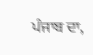ਪੰਜਾਬ ਦਾ,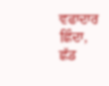ਵਫਾਦਾਰ ਛਿੰਦਾ,
ਛੱਡ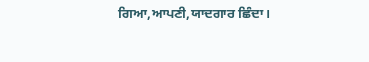ਗਿਆ,ਆਪਣੀ,ਯਾਦਗਾਰ ਛਿੰਦਾ।